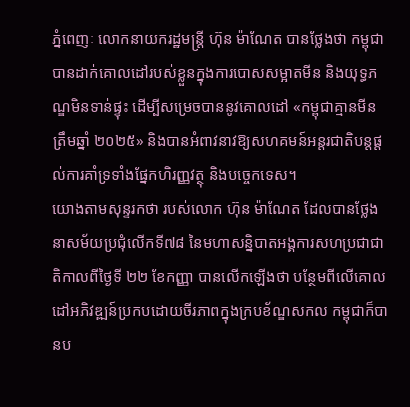ភ្នំពេញៈ លោកនាយករដ្ឋមន្ត្រី ហ៊ុន ម៉ាណែត បានថ្លែងថា កម្ពុជាបានដាក់គោលដៅរបស់ខ្លួនក្នុងការបោសសម្អាតមីន និងយុទ្ធភណ្ឌមិនទាន់ផ្ទុះ ដើម្បីសម្រេចបាននូវគោលដៅ «កម្ពុជាគ្មានមីនត្រឹមឆ្នាំ ២០២៥» និងបានអំពាវនាវឱ្យសហគមន៍អន្តរជាតិបន្តផ្តល់ការគាំទ្រទាំងផ្នែកហិរញ្ញវត្ថុ និងបច្ចេកទេស។
យោងតាមសុន្ទរកថា របស់លោក ហ៊ុន ម៉ាណែត ដែលបានថ្លែងនាសម័យប្រជុំលើកទី៧៨ នៃមហាសន្និបាតអង្គការសហប្រជាជាតិកាលពីថ្ងៃទី ២២ ខែកញ្ញា បានលើកឡើងថា បន្ថែមពីលើគោលដៅអភិវឌ្ឍន៍ប្រកបដោយចីរភាពក្នុងក្របខ័ណ្ឌសកល កម្ពុជាក៏បានប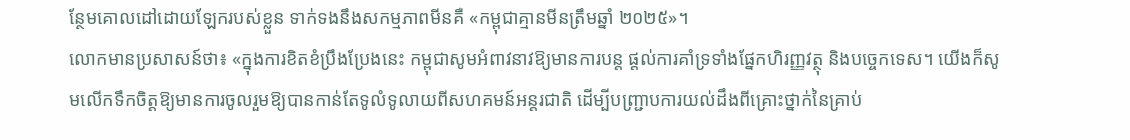ន្ថែមគោលដៅដោយឡែករបស់ខ្លួន ទាក់ទងនឹងសកម្មភាពមីនគឺ «កម្ពុជាគ្មានមីនត្រឹមឆ្នាំ ២០២៥»។
លោកមានប្រសាសន៍ថា៖ «ក្នុងការខិតខំប្រឹងប្រែងនេះ កម្ពុជាសូមអំពាវនាវឱ្យមានការបន្ត ផ្តល់ការគាំទ្រទាំងផ្នែកហិរញ្ញវត្ថុ និងបច្ចេកទេស។ យើងក៏សូមលើកទឹកចិត្តឱ្យមានការចូលរួមឱ្យបានកាន់តែទូលំទូលាយពីសហគមន៍អន្តរជាតិ ដើម្បីបញ្ជ្រាបការយល់ដឹងពីគ្រោះថ្នាក់នៃគ្រាប់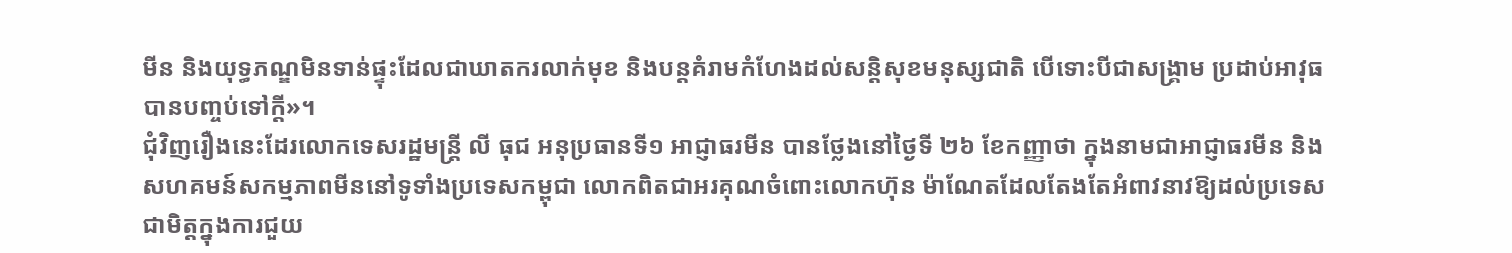មីន និងយុទ្ធភណ្ឌមិនទាន់ផ្ទុះដែលជាឃាតករលាក់មុខ និងបន្តគំរាមកំហែងដល់សន្តិសុខមនុស្សជាតិ បើទោះបីជាសង្គ្រាម ប្រដាប់អាវុធបានបញ្ចប់ទៅក្តី»។
ជុំវិញរឿងនេះដែរលោកទេសរដ្ឋមន្ត្រី លី ធុជ អនុប្រធានទី១ អាជ្ញាធរមីន បានថ្លែងនៅថ្ងៃទី ២៦ ខែកញ្ញាថា ក្នុងនាមជាអាជ្ញាធរមីន និងសហគមន៍សកម្មភាពមីននៅទូទាំងប្រទេសកម្ពុជា លោកពិតជាអរគុណចំពោះលោកហ៊ុន ម៉ាណែតដែលតែងតែអំពាវនាវឱ្យដល់ប្រទេសជាមិត្តក្នុងការជួយ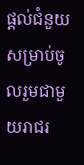ផ្ដល់ជំនួយសម្រាប់ចូលរួមជាមួយរាជរ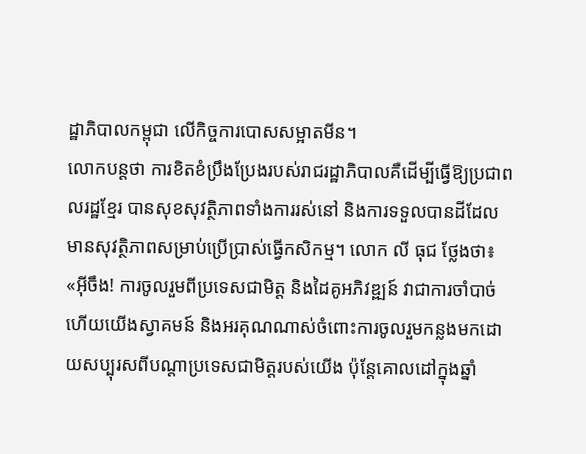ដ្ឋាភិបាលកម្ពុជា លើកិច្ចការបោសសម្អាតមីន។
លោកបន្តថា ការខិតខំប្រឹងប្រែងរបស់រាជរដ្ឋាភិបាលគឺដើម្បីធ្វើឱ្យប្រជាពលរដ្ឋខ្មែរ បានសុខសុវត្ថិភាពទាំងការរស់នៅ និងការទទួលបានដីដែលមានសុវត្ថិភាពសម្រាប់ប្រើប្រាស់ធ្វើកសិកម្ម។ លោក លី ធុជ ថ្លែងថា៖ «អ៊ីចឹង! ការចូលរួមពីប្រទេសជាមិត្ត និងដៃគូអភិវឌ្ឍន៍ វាជាការចាំបាច់ ហើយយើងស្វាគមន៍ និងអរគុណណាស់ចំពោះការចូលរួមកន្លងមកដោយសប្បុរសពីបណ្ដាប្រទេសជាមិត្តរបស់យើង ប៉ុន្តែគោលដៅក្នុងឆ្នាំ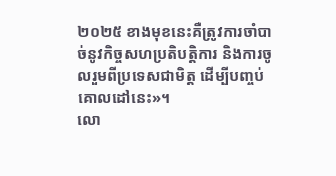២០២៥ ខាងមុខនេះគឺត្រូវការចាំបាច់នូវកិច្ចសហប្រតិបត្តិការ និងការចូលរួមពីប្រទេសជាមិត្ត ដើម្បីបញ្ចប់គោលដៅនេះ»។
លោ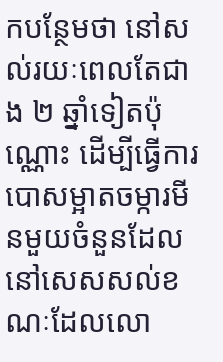កបន្ថែមថា នៅសល់រយៈពេលតែជាង ២ ឆ្នាំទៀតប៉ុណ្ណោះ ដើម្បីធ្វើការបោសម្អាតចម្ការមីនមួយចំនួនដែលនៅសេសសល់ខណៈដែលលោ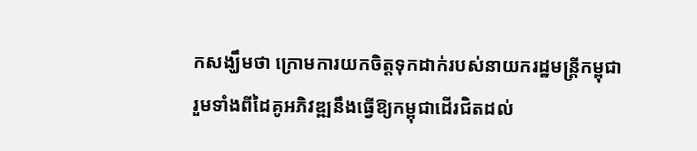កសង្ឃឹមថា ក្រោមការយកចិត្តទុកដាក់របស់នាយករដ្ឋមន្ត្រីកម្ពុជា រួមទាំងពីដៃគូអភិវឌ្ឍនឹងធ្វើឱ្យកម្ពុជាដើរជិតដល់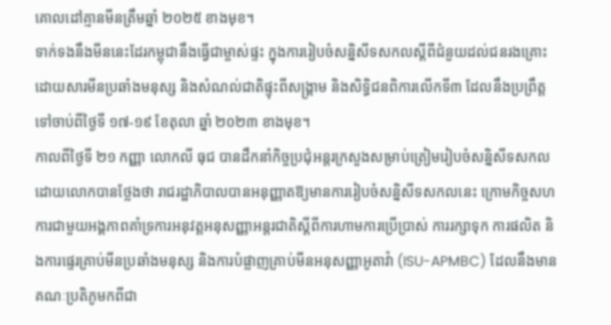គោលដៅគ្មានមីនត្រឹមឆ្នាំ ២០២៥ ខាងមុខ។
ទាក់ទងនឹងមីននេះដែរកម្ពុជានឹងធ្វើជាម្ចាស់ផ្ទះ ក្នុងការរៀបចំសន្និសីទសកលស្តីពីជំនួយដល់ជនរងគ្រោះដោយសារមីនប្រឆាំងមនុស្ស និងសំណល់ជាតិផ្ទុះពីសង្គ្រាម និងសិទ្ធិជនពិការលើកទី៣ ដែលនឹងប្រព្រឹត្តទៅចាប់ពីថ្ងៃទី ១៧-១៩ ខែតុលា ឆ្នាំ ២០២៣ ខាងមុខ។
កាលពីថ្ងៃទី ២១ កញ្ញា លោកលី ធុជ បានដឹកនាំកិច្ចប្រជុំអន្តរក្រសួងសម្រាប់ត្រៀមរៀបចំសន្និសីទសកលដោយលោកបានថ្លែងថា រាជរដ្ឋាភិបាលបានអនុញ្ញាតឱ្យមានការរៀបចំសន្និសីទសកលនេះ ក្រោមកិច្ចសហការជាមួយអង្គភាពគាំទ្រការអនុវត្តអនុសញ្ញាអន្តរជាតិស្តីពីការហាមការប្រើប្រាស់ ការរក្សាទុក ការផលិត និងការផ្ទេរគ្រាប់មីនប្រឆាំងមនុស្ស និងការបំផ្លាញគ្រាប់មីនអនុសញ្ញាអូតាវ៉ា (ISU-APMBC) ដែលនឹងមានគណៈប្រតិភូមកពីជា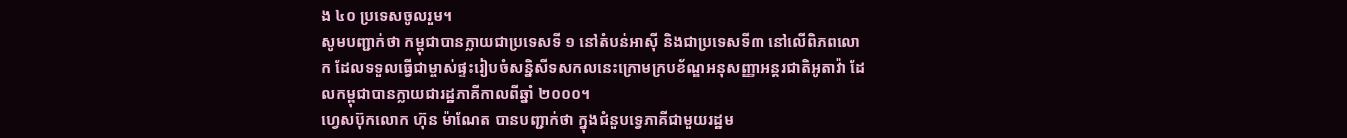ង ៤០ ប្រទេសចូលរួម។
សូមបញ្ជាក់ថា កម្ពុជាបានក្លាយជាប្រទេសទី ១ នៅតំបន់អាស៊ី និងជាប្រទេសទី៣ នៅលើពិភពលោក ដែលទទួលធ្វើជាម្ចាស់ផ្ទះរៀបចំសន្និសីទសកលនេះក្រោមក្របខ័ណ្ឌអនុសញ្ញាអន្តរជាតិអូតាវ៉ា ដែលកម្ពុជាបានក្លាយជារដ្ឋភាគីកាលពីឆ្នាំ ២០០០។
ហ្វេសប៊ុកលោក ហ៊ុន ម៉ាណែត បានបញ្ជាក់ថា ក្នុងជំនួបទ្វេភាគីជាមួយរដ្ឋម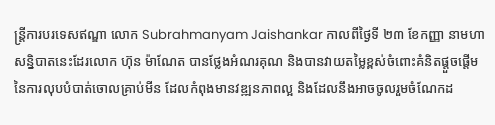ន្ត្រីការបរទេសឥណ្ឌា លោក Subrahmanyam Jaishankar កាលពីថ្ងៃទី ២៣ ខែកញ្ញា នាមហាសន្និបាតនេះដែរលោក ហ៊ុន ម៉ាណែត បានថ្លែងអំណរគុណ និងបានវាយតម្លៃខ្ពស់ចំពោះគំនិតផ្ដួចផ្ដើមនៃការលុបបំបាត់ចោលគ្រាប់មីន ដែលកំពុងមានវឌ្ឍនភាពល្អ និងដែលនឹងអាចចូលរួមចំណែកដ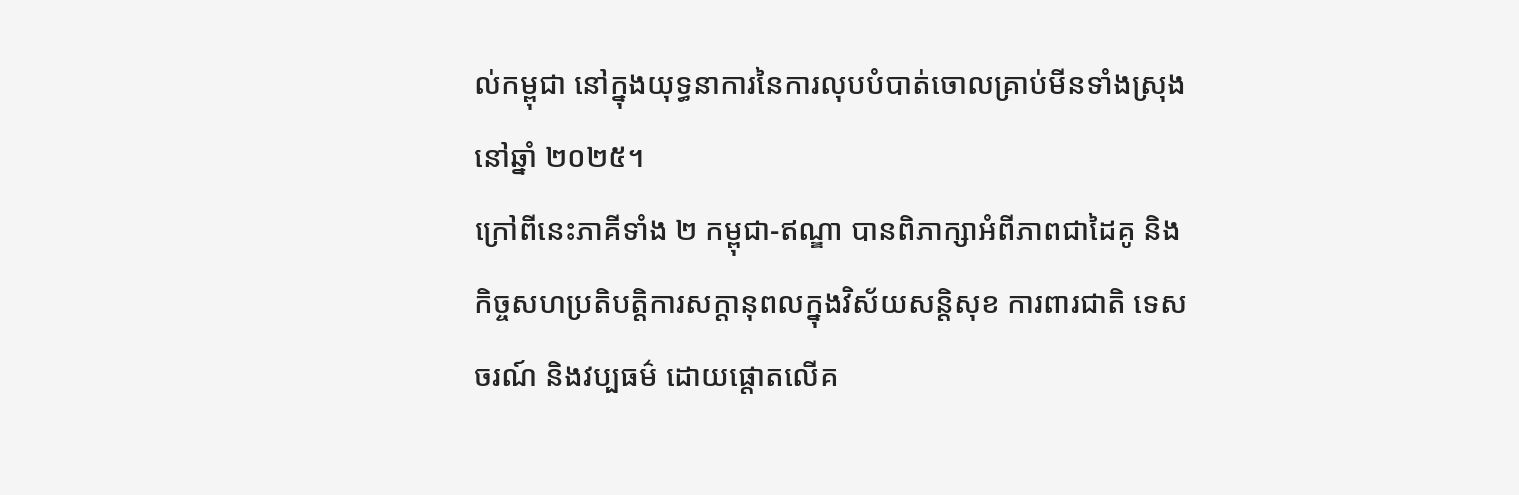ល់កម្ពុជា នៅក្នុងយុទ្ធនាការនៃការលុបបំបាត់ចោលគ្រាប់មីនទាំងស្រុង នៅឆ្នាំ ២០២៥។
ក្រៅពីនេះភាគីទាំង ២ កម្ពុជា-ឥណ្ឌា បានពិភាក្សាអំពីភាពជាដៃគូ និងកិច្ចសហប្រតិបត្តិការសក្តានុពលក្នុងវិស័យសន្តិសុខ ការពារជាតិ ទេសចរណ៍ និងវប្បធម៌ ដោយផ្តោតលើគ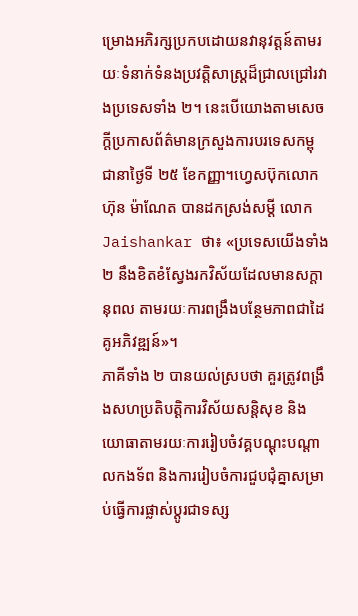ម្រោងអភិរក្សប្រកបដោយនវានុវត្តន៍តាមរយៈទំនាក់ទំនងប្រវត្តិសាស្ត្រដ៏ជ្រាលជ្រៅរវាងប្រទេសទាំង ២។ នេះបើយោងតាមសេចក្តីប្រកាសព័ត៌មានក្រសួងការបរទេសកម្ពុជានាថ្ងៃទី ២៥ ខែកញ្ញា។ហ្វេសប៊ុកលោក ហ៊ុន ម៉ាណែត បានដកស្រង់សម្ដី លោក Jaishankar ថា៖ «ប្រទេសយើងទាំង ២ នឹងខិតខំស្វែងរកវិស័យដែលមានសក្ដានុពល តាមរយៈការពង្រឹងបន្ថែមភាពជាដៃគូអភិវឌ្ឍន៍»។
ភាគីទាំង ២ បានយល់ស្របថា គួរត្រូវពង្រឹងសហប្រតិបត្តិការវិស័យសន្តិសុខ និងយោធាតាមរយៈការរៀបចំវគ្គបណ្ដុះបណ្ដាលកងទ័ព និងការរៀបចំការជួបជុំគ្នាសម្រាប់ធ្វើការផ្លាស់ប្តូរជាទស្ស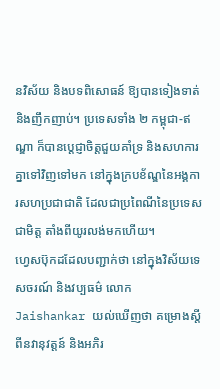នវិស័យ និងបទពិសោធន៍ ឱ្យបានទៀងទាត់ និងញឹកញាប់។ ប្រទេសទាំង ២ កម្ពុជា-ឥណ្ឌា ក៏បានប្ដេជ្ញាចិត្តជួយគាំទ្រ និងសហការគ្នាទៅវិញទៅមក នៅក្នុងក្របខ័ណ្ឌនៃអង្គការសហប្រជាជាតិ ដែលជាប្រពៃណីនៃប្រទេសជាមិត្ត តាំងពីយូរលង់មកហើយ។
ហ្វេសប៊ុកដដែលបញ្ជាក់ថា នៅក្នុងវិស័យទេសចរណ៍ និងវប្បធម៌ លោក Jaishankar យល់ឃើញថា គម្រោងស្តីពីនវានុវត្តន៍ និងអភិរ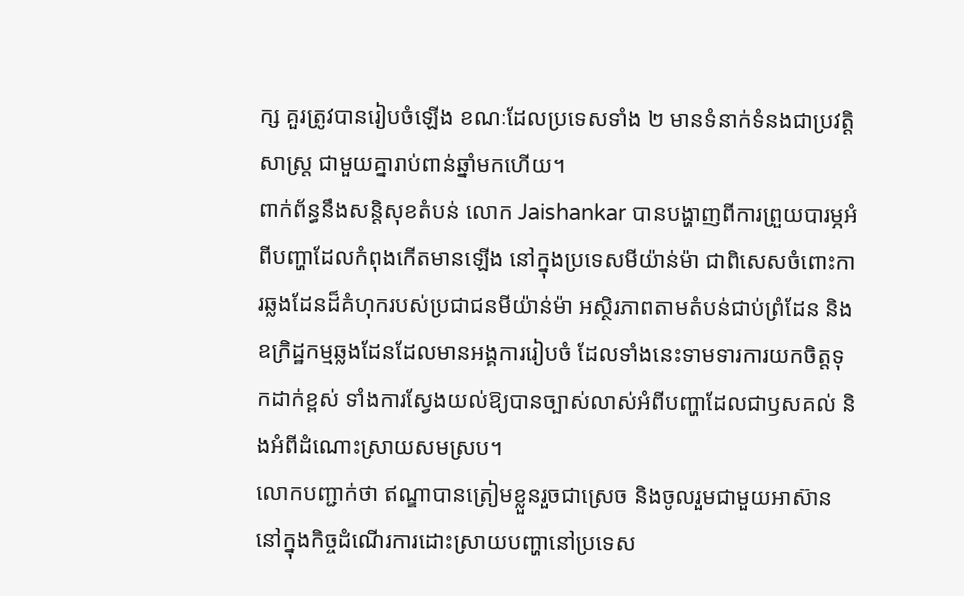ក្ស គួរត្រូវបានរៀបចំឡើង ខណៈដែលប្រទេសទាំង ២ មានទំនាក់ទំនងជាប្រវត្តិសាស្ត្រ ជាមួយគ្នារាប់ពាន់ឆ្នាំមកហើយ។
ពាក់ព័ន្ធនឹងសន្តិសុខតំបន់ លោក Jaishankar បានបង្ហាញពីការព្រួយបារម្ភអំពីបញ្ហាដែលកំពុងកើតមានឡើង នៅក្នុងប្រទេសមីយ៉ាន់ម៉ា ជាពិសេសចំពោះការឆ្លងដែនដ៏គំហុករបស់ប្រជាជនមីយ៉ាន់ម៉ា អស្ថិរភាពតាមតំបន់ជាប់ព្រំដែន និងឧក្រិដ្ឋកម្មឆ្លងដែនដែលមានអង្គការរៀបចំ ដែលទាំងនេះទាមទារការយកចិត្តទុកដាក់ខ្ពស់ ទាំងការស្វែងយល់ឱ្យបានច្បាស់លាស់អំពីបញ្ហាដែលជាឫសគល់ និងអំពីដំណោះស្រាយសមស្រប។
លោកបញ្ជាក់ថា ឥណ្ឌាបានត្រៀមខ្លួនរួចជាស្រេច និងចូលរួមជាមួយអាស៊ាន នៅក្នុងកិច្ចដំណើរការដោះស្រាយបញ្ហានៅប្រទេស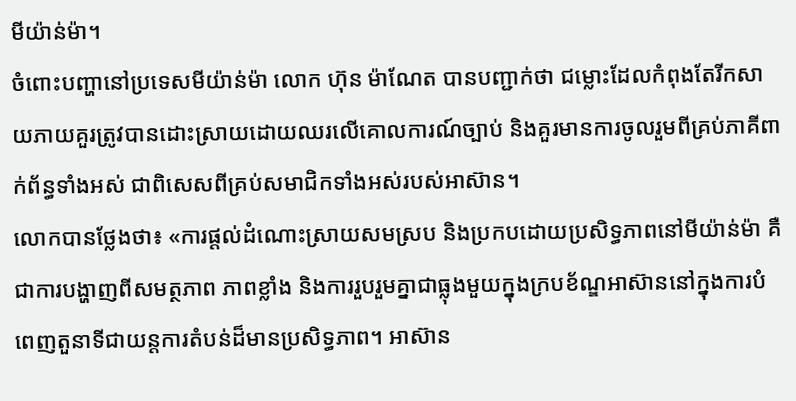មីយ៉ាន់ម៉ា។
ចំពោះបញ្ហានៅប្រទេសមីយ៉ាន់ម៉ា លោក ហ៊ុន ម៉ាណែត បានបញ្ជាក់ថា ជម្លោះដែលកំពុងតែរីកសាយភាយគួរត្រូវបានដោះស្រាយដោយឈរលើគោលការណ៍ច្បាប់ និងគួរមានការចូលរួមពីគ្រប់ភាគីពាក់ព័ន្ធទាំងអស់ ជាពិសេសពីគ្រប់សមាជិកទាំងអស់របស់អាស៊ាន។
លោកបានថ្លែងថា៖ «ការផ្តល់ដំណោះស្រាយសមស្រប និងប្រកបដោយប្រសិទ្ធភាពនៅមីយ៉ាន់ម៉ា គឺជាការបង្ហាញពីសមត្ថភាព ភាពខ្លាំង និងការរួបរួមគ្នាជាធ្លុងមួយក្នុងក្របខ័ណ្ឌអាស៊ាននៅក្នុងការបំពេញតួនាទីជាយន្តការតំបន់ដ៏មានប្រសិទ្ធភាព។ អាស៊ាន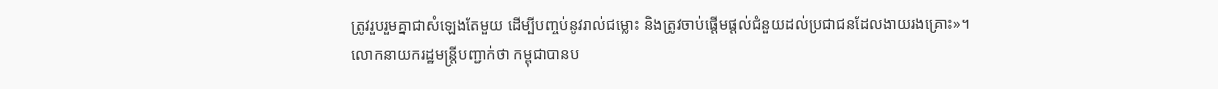ត្រូវរួបរួមគ្នាជាសំឡេងតែមួយ ដើម្បីបញ្ចប់នូវរាល់ជម្លោះ និងត្រូវចាប់ផ្តើមផ្តល់ជំនួយដល់ប្រជាជនដែលងាយរងគ្រោះ»។
លោកនាយករដ្ឋមន្ត្រីបញ្ជាក់ថា កម្ពុជាបានប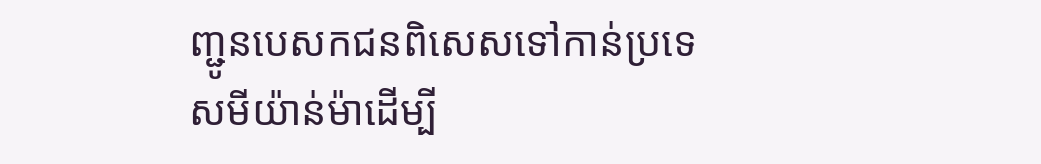ញ្ជូនបេសកជនពិសេសទៅកាន់ប្រទេសមីយ៉ាន់ម៉ាដើម្បី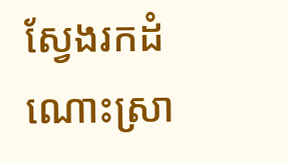ស្វែងរកដំណោះស្រា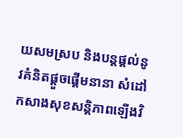យសមស្រប និងបន្តផ្តល់នូវគំនិតផ្តួចផ្តើមនានា សំដៅកសាងសុខសន្តិភាពឡើងវិ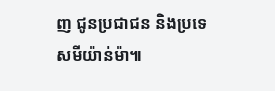ញ ជូនប្រជាជន និងប្រទេសមីយ៉ាន់ម៉ា៕